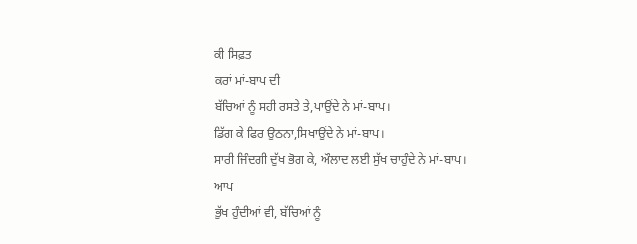ਕੀ ਸਿਫ਼ਤ
ਕਰਾਂ ਮਾਂ-ਬਾਪ ਦੀ
ਬੱਚਿਆਂ ਨੂੰ ਸਹੀ ਰਸਤੇ ਤੇ,ਪਾਉਂਦੇ ਨੇ ਮਾਂ-ਬਾਪ।
ਡਿੱਗ ਕੇ ਫਿਰ ਉਠਨਾ,ਸਿਖਾਉਂਦੇ ਨੇ ਮਾਂ-ਬਾਪ।
ਸਾਰੀ ਜਿੰਦਗੀ ਦੁੱਖ ਭੋਗ ਕੇ, ਔਲਾਦ ਲਈ ਸੁੱਖ ਚਾਹੁੰਦੇ ਨੇ ਮਾਂ-ਬਾਪ।
ਆਪ
ਭੁੱਖ ਹੁੰਦੀਆਂ ਵੀ, ਬੱਚਿਆਂ ਨੂੰ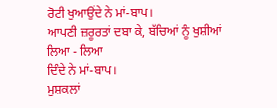ਰੋਟੀ ਖੁਆਉਂਦੇ ਨੇ ਮਾਂ-ਬਾਪ।
ਆਪਣੀ ਜ਼ਰੂਰਤਾਂ ਦਬਾ ਕੇ, ਬੱਚਿਆਂ ਨੂੰ ਖੁਸ਼ੀਆਂ ਲਿਆ - ਲਿਆ
ਦਿੰਦੇ ਨੇ ਮਾਂ-ਬਾਪ।
ਮੁਸ਼ਕਲਾਂ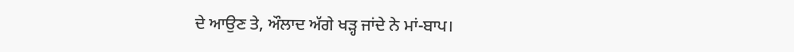ਦੇ ਆਉਣ ਤੇ, ਔਲਾਦ ਅੱਗੇ ਖੜ੍ਹ ਜਾਂਦੇ ਨੇ ਮਾਂ-ਬਾਪ।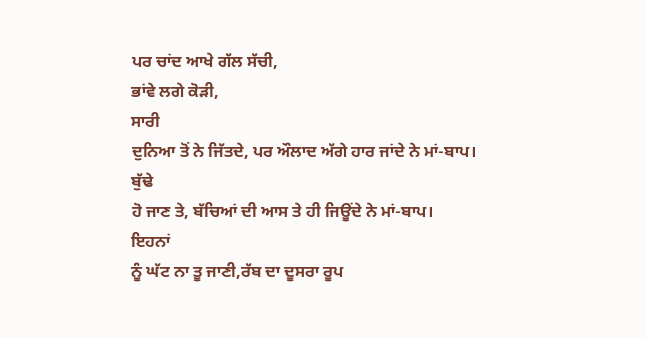ਪਰ ਚਾਂਦ ਆਖੇ ਗੱਲ ਸੱਚੀ,
ਭਾਂਵੇ ਲਗੇ ਕੋੜੀ,
ਸਾਰੀ
ਦੁਨਿਆ ਤੋਂ ਨੇ ਜਿੱਤਦੇ, ਪਰ ਔਲਾਦ ਅੱਗੇ ਹਾਰ ਜਾਂਦੇ ਨੇ ਮਾਂ-ਬਾਪ।
ਬੁੱਢੇ
ਹੋ ਜਾਣ ਤੇ, ਬੱਚਿਆਂ ਦੀ ਆਸ ਤੇ ਹੀ ਜਿਊਂਦੇ ਨੇ ਮਾਂ-ਬਾਪ।
ਇਹਨਾਂ
ਨੂੰ ਘੱਟ ਨਾ ਤੂ ਜਾਣੀ,ਰੱਬ ਦਾ ਦੂਸਰਾ ਰੂਪ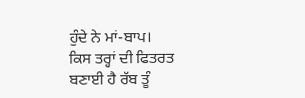ਹੁੰਦੇ ਨੇ ਮਾਂ-ਬਾਪ।
ਕਿਸ ਤਰ੍ਹਾਂ ਦੀ ਫਿਤਰਤ ਬਣਾਈ ਹੈ ਰੱਬ ਤੂੰ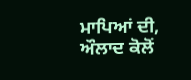ਮਾਪਿਆਂ ਦੀ,
ਔਲਾਦ ਕੋਲੋਂ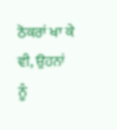ਠੋਕਰਾਂ ਖਾ ਕੇ ਵੀ, ਉਹਨਾਂ ਨੂੰ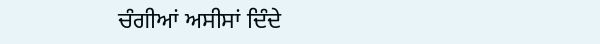ਚੰਗੀਆਂ ਅਸੀਸਾਂ ਦਿੰਦੇ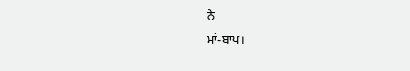ਨੇ
ਮਾਂ-ਬਾਪ।